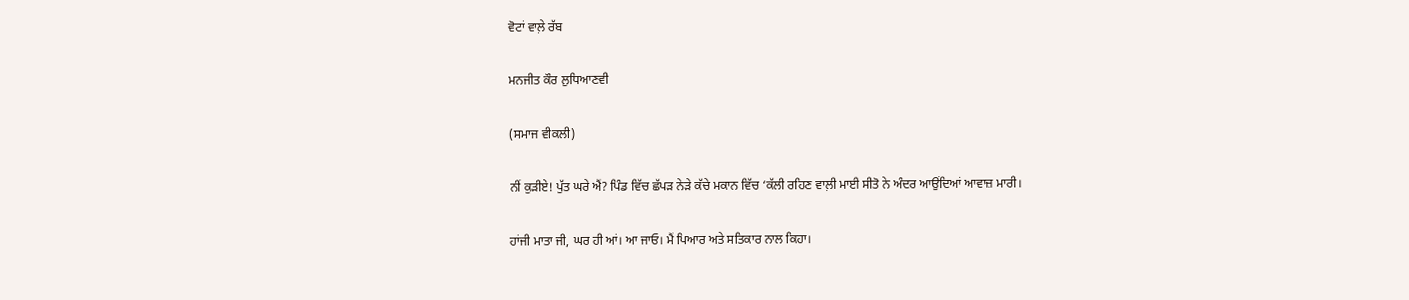ਵੋਟਾਂ ਵਾਲ਼ੇ ਰੱਬ

ਮਨਜੀਤ ਕੌਰ ਲੁਧਿਆਣਵੀ

(ਸਮਾਜ ਵੀਕਲੀ)

ਨੀਂ ਕੁੜੀਏ! ਪੁੱਤ ਘਰੇ ਐਂ? ਪਿੰਡ ਵਿੱਚ ਛੱਪੜ ਨੇੜੇ ਕੱਚੇ ਮਕਾਨ ਵਿੱਚ ‘ਕੱਲੀ ਰਹਿਣ ਵਾਲ਼ੀ ਮਾਈ ਸੀਤੋ ਨੇ ਅੰਦਰ ਆਉਂਦਿਆਂ ਆਵਾਜ਼ ਮਾਰੀ।

ਹਾਂਜੀ ਮਾਤਾ ਜੀ, ਘਰ ਹੀ ਆਂ। ਆ ਜਾਓ। ਮੈਂ ਪਿਆਰ ਅਤੇ ਸਤਿਕਾਰ ਨਾਲ ਕਿਹਾ।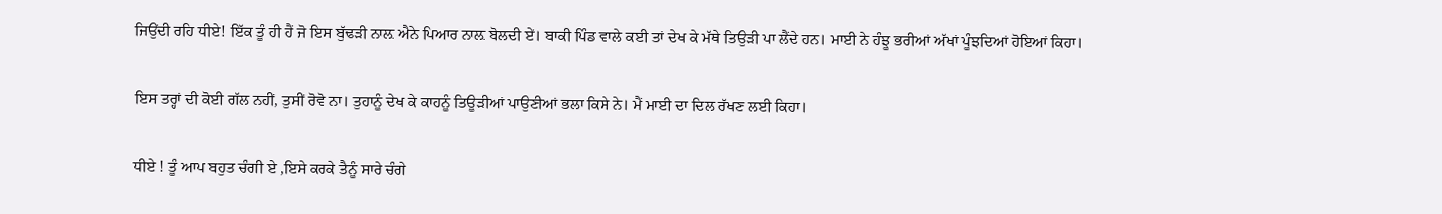ਜਿਉਂਦੀ ਰਹਿ ਧੀਏ! ਇੱਕ ਤੂੰ ਹੀ ਹੈਂ ਜੋ ਇਸ ਬੁੱਢੜੀ ਨਾਲ਼ ਐਨੇ ਪਿਆਰ ਨਾਲ਼ ਬੋਲਦੀ ਏਂ। ਬਾਕੀ ਪਿੰਡ ਵਾਲੇ ਕਈ ਤਾਂ ਦੇਖ ਕੇ ਮੱਥੇ ਤਿਉੜੀ ਪਾ ਲੈਂਦੇ ਹਨ। ਮਾਈ ਨੇ ਹੰਝੂ ਭਰੀਆਂ ਅੱਖਾਂ ਪੂੰਝਦਿਆਂ ਹੋਇਆਂ ਕਿਹਾ।

ਇਸ ਤਰ੍ਹਾਂ ਦੀ ਕੋਈ ਗੱਲ ਨਹੀਂ, ਤੁਸੀਂ ਰੋਵੋ ਨਾ। ਤੁਹਾਨੂੰ ਦੇਖ ਕੇ ਕਾਹਨੂੰ ਤਿਊੜੀਆਂ ਪਾਉਣੀਆਂ ਭਲਾ ਕਿਸੇ ਨੇ। ਮੈਂ ਮਾਈ ਦਾ ਦਿਲ ਰੱਖਣ ਲਈ ਕਿਹਾ।

ਧੀਏ ! ਤੂੰ ਆਪ ਬਹੁਤ ਚੰਗੀ ਏ ,ਇਸੇ ਕਰਕੇ ਤੈਨੂੰ ਸਾਰੇ ਚੰਗੇ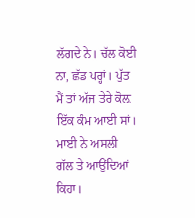ਲੱਗਦੇ ਨੇ। ਚੱਲ ਕੋਈ ਨਾ, ਛੱਡ ਪਰ੍ਹਾਂ। ਪੁੱਤ ਮੈਂ ਤਾਂ ਅੱਜ ਤੇਰੇ ਕੋਲ਼ ਇੱਕ ਕੰਮ ਆਈ ਸਾਂ। ਮਾਈ ਨੇ ਅਸਲੀ ਗੱਲ ਤੇ ਆਉਂਦਿਆਂ ਕਿਹਾ।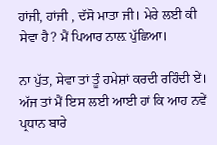ਹਾਂਜੀ, ਹਾਂਜੀ , ਦੱਸੋ ਮਾਤਾ ਜੀ। ਮੇਰੇ ਲਈ ਕੀ ਸੇਵਾ ਹੈ? ਮੈਂ ਪਿਆਰ ਨਾਲ਼ ਪੁੱਛਿਆ।

ਨਾ ਪੁੱਤ, ਸੇਵਾ ਤਾਂ ਤੂੰ ਹਮੇਸ਼ਾਂ ਕਰਦੀ ਰਹਿੰਦੀ ਏਂ। ਅੱਜ ਤਾਂ ਮੈਂ ਇਸ ਲਈ ਆਈ ਹਾਂ ਕਿ ਆਹ ਨਵੇਂ ਪ੍ਰਧਾਨ ਬਾਰੇ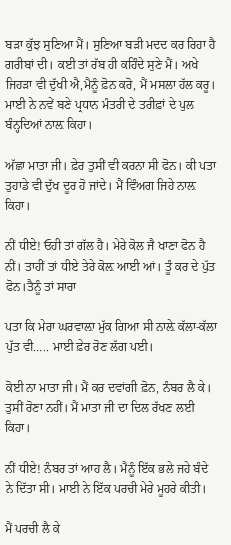ਬੜਾ ਕੁੱਝ ਸੁਣਿਆ ਮੈਂ। ਸੁਣਿਆ ਬੜੀ ਮਦਦ ਕਰ ਰਿਹਾ ਹੈ ਗਰੀਬਾਂ ਦੀ। ਕਈ ਤਾਂ ਰੱਬ ਹੀ ਕਹਿੰਦੇ ਸੁਣੇ ਮੈਂ। ਅਖੇ ਜਿਹੜਾ ਵੀ ਦੁੱਖੀ ਐ,ਮੈਨੂੰ ਫ਼ੋਨ ਕਰੋ, ਮੈਂ ਮਸਲਾ ਹੱਲ ਕਰੂ। ਮਾਈ ਨੇ ਨਵੇਂ ਬਣੇ ਪ੍ਰਧਾਨ ਮੰਤਰੀ ਦੇ ਤਰੀਫ਼ਾਂ ਦੇ ਪੁਲ ਬੰਨ੍ਹਦਿਆਂ ਨਾਲ਼ ਕਿਹਾ।

ਅੱਛਾ ਮਾਤਾ ਜੀ। ਫ਼ੇਰ ਤੁਸੀਂ ਵੀ ਕਰਨਾ ਸੀ ਫੋਨ। ਕੀ ਪਤਾ ਤੁਹਾਡੇ ਵੀ ਦੁੱਖ ਦੂਰ ਹੋ ਜਾਂਦੇ। ਮੈਂ ਵਿੰਅਗ ਜਿਹੇ ਨਾਲ਼ ਕਿਹਾ।

ਨੀਂ ਧੀਏ! ਓਹੀ ਤਾਂ ਗੱਲ ਹੈ। ਮੇਰੇ ਕੋਲ ਜੈ ਖਾਣਾ ਫੋਨ ਹੈ ਨੀਂ। ਤਾਹੀਂ ਤਾਂ ਧੀਏ ਤੇਰੇ ਕੋਲ਼ ਆਈ ਆਂ। ਤੂੰ ਕਰ ਦੇ ਪੁੱਤ ਫੋਨ।ਤੈਨੂੰ ਤਾਂ ਸਾਰਾ

ਪਤਾ ਕਿ ਮੇਰਾ ਘਰਵਾਲ਼ਾ ਮੁੱਕ ਗਿਆ ਸੀ ਨਾਲ਼ੇ ਕੱਲਾ-ਕੱਲਾ ਪੁੱਤ ਵੀ….. ਮਾਈ ਫ਼ੇਰ ਰੋਣ ਲੱਗ ਪਈ।

ਕੋਈ ਨਾ ਮਾਤਾ ਜੀ। ਮੈਂ ਕਰ ਦਵਾਂਗੀ ਫ਼ੋਨ, ਨੰਬਰ ਲੈ ਕੇ। ਤੁਸੀਂ ਰੋਣਾ ਨਹੀਂ। ਮੈਂ ਮਾਤਾ ਜੀ ਦਾ ਦਿਲ ਰੱਖਣ ਲਈ ਕਿਹਾ।

ਨੀਂ ਧੀਏ! ਨੰਬਰ ਤਾਂ ਆਹ ਲੈ। ਮੈਨੂੰ ਇੱਕ ਭਲੇ ਜਹੇ ਬੰਦੇ ਨੇ ਦਿੱਤਾ ਸੀ। ਮਾਈ ਨੇ ਇੱਕ ਪਰਚੀ ਮੇਰੇ ਮੂਹਰੇ ਕੀਤੀ।

ਮੈਂ ਪਰਚੀ ਲੈ ਕੇ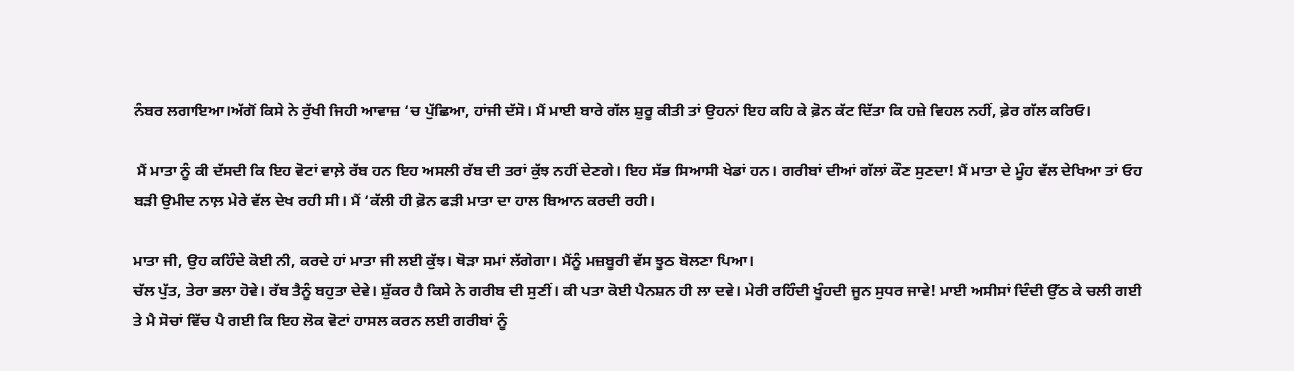ਨੰਬਰ ਲਗਾਇਆ।ਅੱਗੋਂ ਕਿਸੇ ਨੇ ਰੁੱਖੀ ਜਿਹੀ ਆਵਾਜ਼ ‘ਚ ਪੁੱਛਿਆ, ਹਾਂਜੀ ਦੱਸੋ। ਮੈਂ ਮਾਈ ਬਾਰੇ ਗੱਲ ਸ਼ੁਰੂ ਕੀਤੀ ਤਾਂ ਉਹਨਾਂ ਇਹ ਕਹਿ ਕੇ ਫ਼ੋਨ ਕੱਟ ਦਿੱਤਾ ਕਿ ਹਜ਼ੇ ਵਿਹਲ ਨਹੀਂ, ਫ਼ੇਰ ਗੱਲ ਕਰਿਓ।

 ਮੈਂ ਮਾਤਾ ਨੂੰ ਕੀ ਦੱਸਦੀ ਕਿ ਇਹ ਵੋਟਾਂ ਵਾਲ਼ੇ ਰੱਬ ਹਨ ਇਹ ਅਸਲੀ ਰੱਬ ਦੀ ਤਰਾਂ ਕੁੱਝ ਨਹੀਂ ਦੇਣਗੇ। ਇਹ ਸੱਭ ਸਿਆਸੀ ਖੇਡਾਂ ਹਨ। ਗਰੀਬਾਂ ਦੀਆਂ ਗੱਲਾਂ ਕੌਣ ਸੁਣਦਾ! ਮੈਂ ਮਾਤਾ ਦੇ ਮੂੰਹ ਵੱਲ ਦੇਖਿਆ ਤਾਂ ਓਹ ਬੜੀ ਉਮੀਦ ਨਾਲ਼ ਮੇਰੇ ਵੱਲ ਦੇਖ ਰਹੀ ਸੀ। ਮੈਂ ‘ਕੱਲੀ ਹੀ ਫ਼ੋਨ ਫੜੀ ਮਾਤਾ ਦਾ ਹਾਲ ਬਿਆਨ ਕਰਦੀ ਰਹੀ।

ਮਾਤਾ ਜੀ, ਉਹ ਕਹਿੰਦੇ ਕੋਈ ਨੀ, ਕਰਦੇ ਹਾਂ ਮਾਤਾ ਜੀ ਲਈ ਕੁੱਝ। ਥੋੜਾ ਸਮਾਂ ਲੱਗੇਗਾ। ਮੈਂਨੂੰ ਮਜ਼ਬੂਰੀ ਵੱਸ ਝੂਠ ਬੋਲਣਾ ਪਿਆ।
ਚੱਲ ਪੁੱਤ, ਤੇਰਾ ਭਲਾ ਹੋਵੇ। ਰੱਬ ਤੈਨੂੰ ਬਹੁਤਾ ਦੇਵੇ। ਸ਼ੁੱਕਰ ਹੈ ਕਿਸੇ ਨੇ ਗਰੀਬ ਦੀ ਸੁਣੀਂ। ਕੀ ਪਤਾ ਕੋਈ ਪੈਨਸ਼ਨ ਹੀ ਲਾ ਦਵੇ। ਮੇਰੀ ਰਹਿੰਦੀ ਖੂੰਹਦੀ ਜੂਨ ਸੁਧਰ ਜਾਵੇ! ਮਾਈ ਅਸੀਸਾਂ ਦਿੰਦੀ ਉੱਠ ਕੇ ਚਲੀ ਗਈ ਤੇ ਮੈ ਸੋਚਾਂ ਵਿੱਚ ਪੈ ਗਈ ਕਿ ਇਹ ਲੋਕ ਵੋਟਾਂ ਹਾਸਲ ਕਰਨ ਲਈ ਗਰੀਬਾਂ ਨੂੰ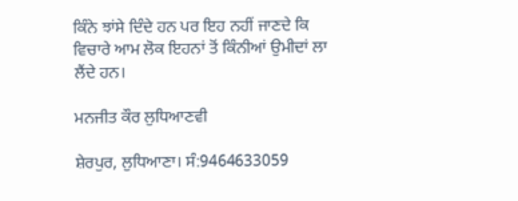ਕਿੰਨੇ ਝਾਂਸੇ ਦਿੰਦੇ ਹਨ ਪਰ ਇਹ ਨਹੀਂ ਜਾਣਦੇ ਕਿ ਵਿਚਾਰੇ ਆਮ ਲੋਕ ਇਹਨਾਂ ਤੋਂ ਕਿੰਨੀਆਂ ਉਮੀਦਾਂ ਲਾ ਲੈਂਦੇ ਹਨ।

ਮਨਜੀਤ ਕੌਰ ਲੁਧਿਆਣਵੀ

ਸ਼ੇਰਪੁਰ, ਲੁਧਿਆਣਾ। ਸੰ:9464633059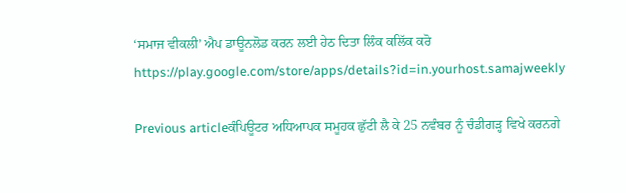‘ਸਮਾਜ ਵੀਕਲੀ’ ਐਪ ਡਾਊਨਲੋਡ ਕਰਨ ਲਈ ਹੇਠ ਦਿਤਾ ਲਿੰਕ ਕਲਿੱਕ ਕਰੋ
https://play.google.com/store/apps/details?id=in.yourhost.samajweekly

Previous articleਕੰਪਿਊਟਰ ਅਧਿਆਪਕ ਸਮੂਹਕ ਛੁੱਟੀ ਲੈ ਕੇ 25 ਨਵੰਬਰ ਨੂੰ ਚੰਡੀਗੜ੍ਹ ਵਿਖੇ ਕਰਨਗੇ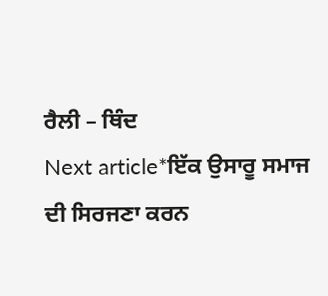ਰੈਲੀ – ਥਿੰਦ
Next article*ਇੱਕ ਉਸਾਰੂ ਸਮਾਜ ਦੀ ਸਿਰਜਣਾ ਕਰਨ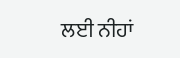ਲਈ ਨੀਹਾਂ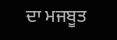ਦਾ ਮਜਬੂਤ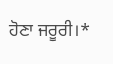ਹੋਣਾ ਜਰੂਰੀ।*